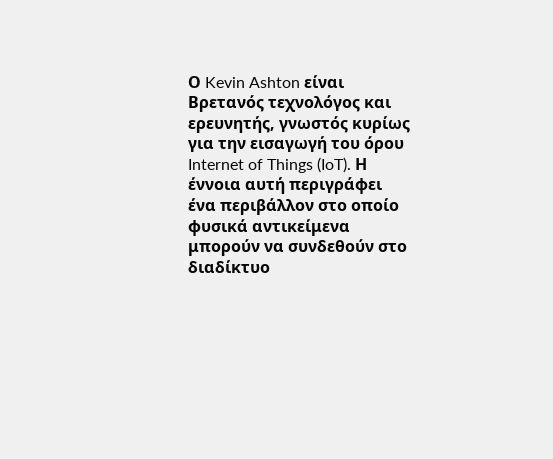Ο Kevin Ashton είναι Βρετανός τεχνολόγος και ερευνητής, γνωστός κυρίως για την εισαγωγή του όρου Internet of Things (IoT). Η έννοια αυτή περιγράφει ένα περιβάλλον στο οποίο φυσικά αντικείμενα μπορούν να συνδεθούν στο διαδίκτυο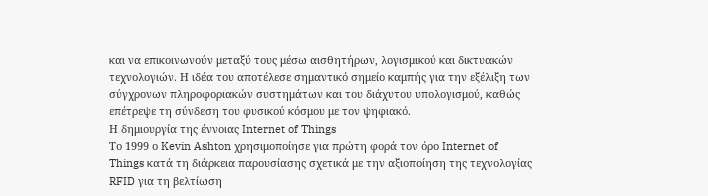και να επικοινωνούν μεταξύ τους μέσω αισθητήρων, λογισμικού και δικτυακών τεχνολογιών. Η ιδέα του αποτέλεσε σημαντικό σημείο καμπής για την εξέλιξη των σύγχρονων πληροφοριακών συστημάτων και του διάχυτου υπολογισμού, καθώς επέτρεψε τη σύνδεση του φυσικού κόσμου με τον ψηφιακό.
Η δημιουργία της έννοιας Internet of Things
Το 1999 ο Kevin Ashton χρησιμοποίησε για πρώτη φορά τον όρο Internet of Things κατά τη διάρκεια παρουσίασης σχετικά με την αξιοποίηση της τεχνολογίας RFID για τη βελτίωση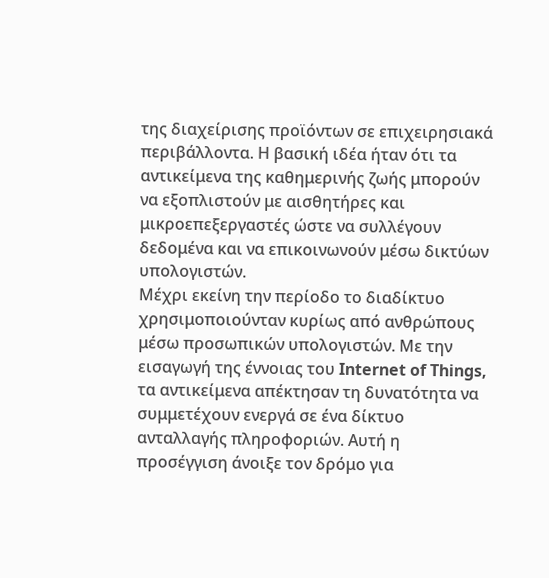της διαχείρισης προϊόντων σε επιχειρησιακά περιβάλλοντα. Η βασική ιδέα ήταν ότι τα αντικείμενα της καθημερινής ζωής μπορούν να εξοπλιστούν με αισθητήρες και μικροεπεξεργαστές ώστε να συλλέγουν δεδομένα και να επικοινωνούν μέσω δικτύων υπολογιστών.
Μέχρι εκείνη την περίοδο το διαδίκτυο χρησιμοποιούνταν κυρίως από ανθρώπους μέσω προσωπικών υπολογιστών. Με την εισαγωγή της έννοιας του Internet of Things, τα αντικείμενα απέκτησαν τη δυνατότητα να συμμετέχουν ενεργά σε ένα δίκτυο ανταλλαγής πληροφοριών. Αυτή η προσέγγιση άνοιξε τον δρόμο για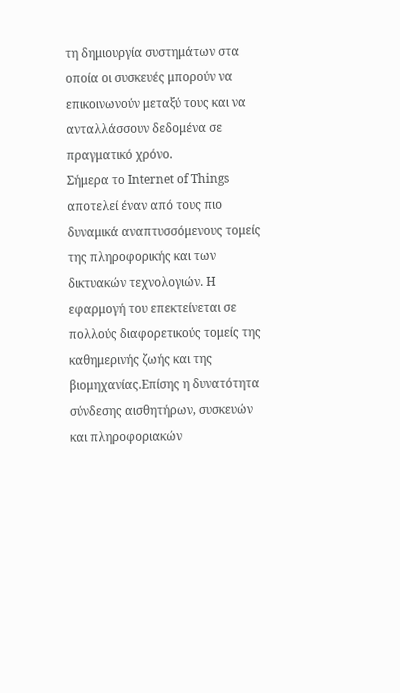τη δημιουργία συστημάτων στα οποία οι συσκευές μπορούν να επικοινωνούν μεταξύ τους και να ανταλλάσσουν δεδομένα σε πραγματικό χρόνο.
Σήμερα το Internet of Things αποτελεί έναν από τους πιο δυναμικά αναπτυσσόμενους τομείς της πληροφορικής και των δικτυακών τεχνολογιών. Η εφαρμογή του επεκτείνεται σε πολλούς διαφορετικούς τομείς της καθημερινής ζωής και της βιομηχανίας.Επίσης η δυνατότητα σύνδεσης αισθητήρων, συσκευών και πληροφοριακών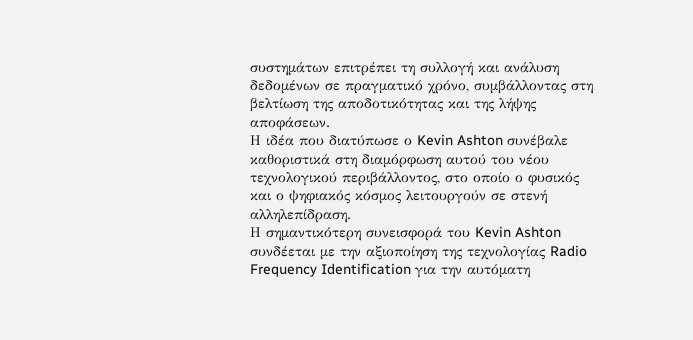συστημάτων επιτρέπει τη συλλογή και ανάλυση δεδομένων σε πραγματικό χρόνο, συμβάλλοντας στη βελτίωση της αποδοτικότητας και της λήψης αποφάσεων.
Η ιδέα που διατύπωσε ο Kevin Ashton συνέβαλε καθοριστικά στη διαμόρφωση αυτού του νέου τεχνολογικού περιβάλλοντος, στο οποίο ο φυσικός και ο ψηφιακός κόσμος λειτουργούν σε στενή αλληλεπίδραση.
Η σημαντικότερη συνεισφορά του Kevin Ashton συνδέεται με την αξιοποίηση της τεχνολογίας Radio Frequency Identification για την αυτόματη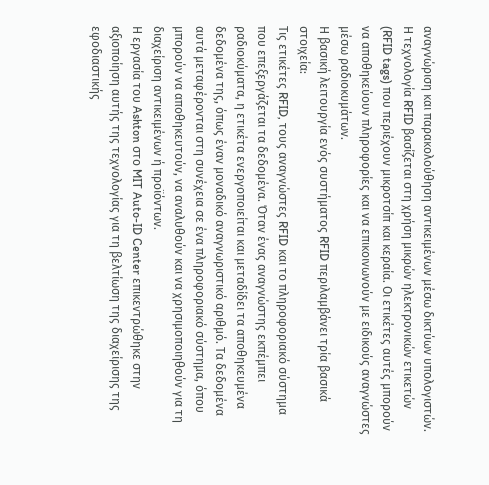αναγνώριση και παρακολούθηση αντικειμένων μέσω δικτύων υπολογιστών. Η τεχνολογία RFID βασίζεται στη χρήση μικρών ηλεκτρονικών ετικετών (RFID tags) που περιέχουν μικροτσίπ και κεραία. Οι ετικέτες αυτές μπορούν να αποθηκεύουν πληροφορίες και να επικοινωνούν με ειδικούς αναγνώστες μέσω ραδιοκυμάτων.
Η βασική λειτουργία ενός συστήματος RFID περιλαμβάνει τρία βασικά στοιχεία:
Τις ετικέτες RFID, τους αναγνώστες RFID και το πληροφοριακό σύστημα που επεξεργάζεται τα δεδομένα. Όταν ένας αναγνώστης εκπέμπει ραδιοκύματα, η ετικέτα ενεργοποιείται και μεταδίδει τα αποθηκευμένα δεδομένα της, όπως έναν μοναδικό αναγνωριστικό αριθμό. Τα δεδομένα αυτά μεταφέρονται στη συνέχεια σε ένα πληροφοριακό σύστημα, όπου μπορούν να αποθηκευτούν, να αναλυθούν και να χρησιμοποιηθούν για τη διαχείριση αντικειμένων ή προϊόντων.
Η εργασία του Ashton στο MIT Auto-ID Center επικεντρώθηκε στην αξιοποίηση αυτής της τεχνολογίας για τη βελτίωση της διαχείρισης της εφοδιαστικής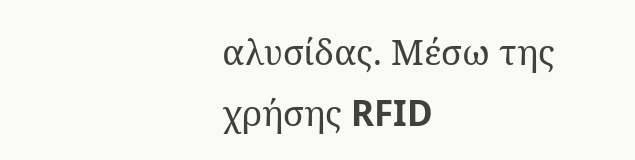αλυσίδας. Μέσω της χρήσης RFID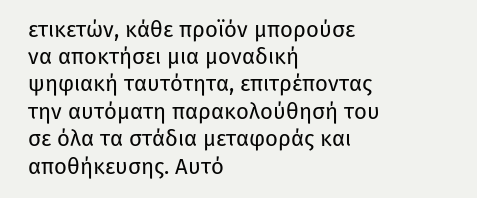ετικετών, κάθε προϊόν μπορούσε να αποκτήσει μια μοναδική ψηφιακή ταυτότητα, επιτρέποντας την αυτόματη παρακολούθησή του σε όλα τα στάδια μεταφοράς και αποθήκευσης. Αυτό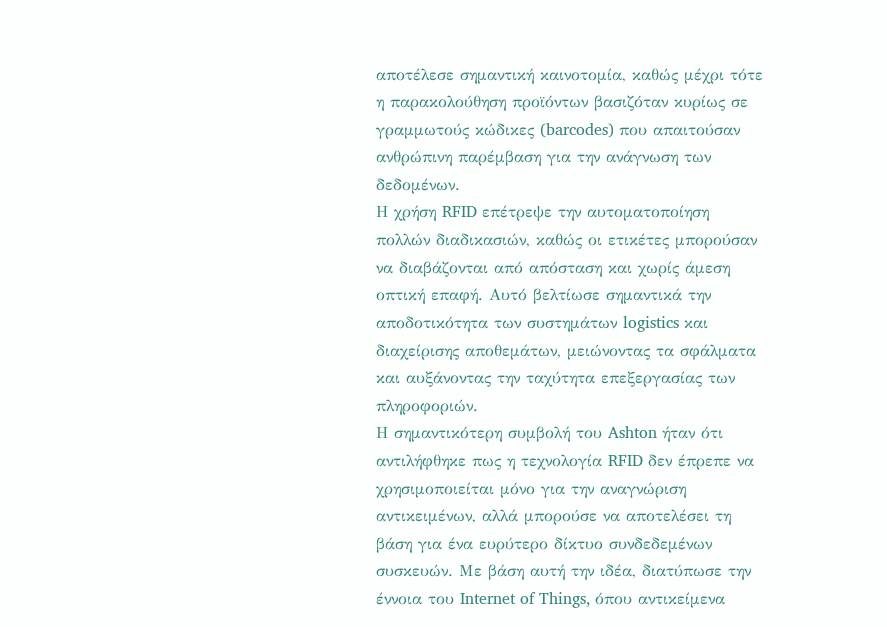αποτέλεσε σημαντική καινοτομία, καθώς μέχρι τότε η παρακολούθηση προϊόντων βασιζόταν κυρίως σε γραμμωτούς κώδικες (barcodes) που απαιτούσαν ανθρώπινη παρέμβαση για την ανάγνωση των δεδομένων.
Η χρήση RFID επέτρεψε την αυτοματοποίηση πολλών διαδικασιών, καθώς οι ετικέτες μπορούσαν να διαβάζονται από απόσταση και χωρίς άμεση οπτική επαφή. Αυτό βελτίωσε σημαντικά την αποδοτικότητα των συστημάτων logistics και διαχείρισης αποθεμάτων, μειώνοντας τα σφάλματα και αυξάνοντας την ταχύτητα επεξεργασίας των πληροφοριών.
Η σημαντικότερη συμβολή του Ashton ήταν ότι αντιλήφθηκε πως η τεχνολογία RFID δεν έπρεπε να χρησιμοποιείται μόνο για την αναγνώριση αντικειμένων, αλλά μπορούσε να αποτελέσει τη βάση για ένα ευρύτερο δίκτυο συνδεδεμένων συσκευών. Με βάση αυτή την ιδέα, διατύπωσε την έννοια του Internet of Things, όπου αντικείμενα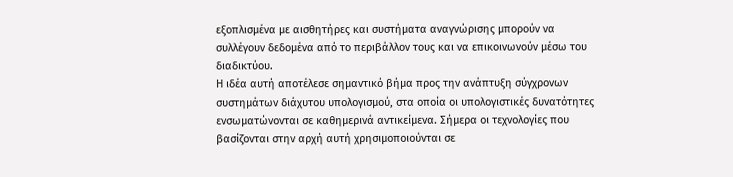εξοπλισμένα με αισθητήρες και συστήματα αναγνώρισης μπορούν να συλλέγουν δεδομένα από το περιβάλλον τους και να επικοινωνούν μέσω του διαδικτύου.
Η ιδέα αυτή αποτέλεσε σημαντικό βήμα προς την ανάπτυξη σύγχρονων συστημάτων διάχυτου υπολογισμού, στα οποία οι υπολογιστικές δυνατότητες ενσωματώνονται σε καθημερινά αντικείμενα. Σήμερα οι τεχνολογίες που βασίζονται στην αρχή αυτή χρησιμοποιούνται σε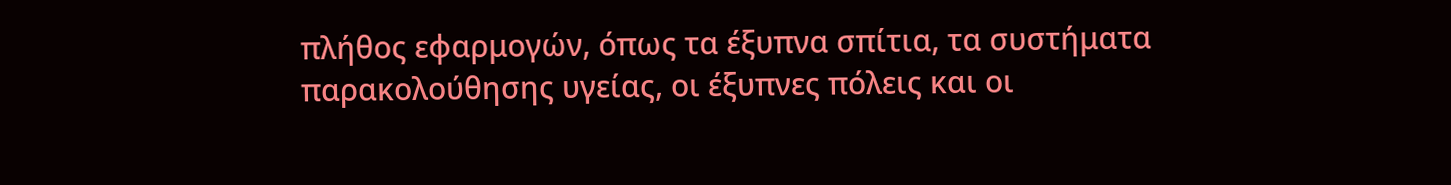πλήθος εφαρμογών, όπως τα έξυπνα σπίτια, τα συστήματα παρακολούθησης υγείας, οι έξυπνες πόλεις και οι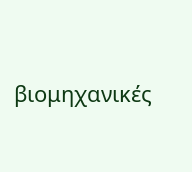βιομηχανικές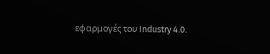εφαρμογές του Industry 4.0.